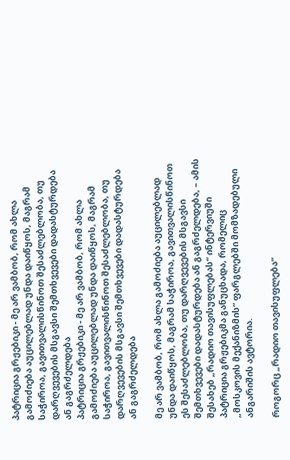პატრიცია გრჟებიკი - მე არ ვამბობ, რომ ახლა გამოძიება აუცილებლად უნდა დაიწყოს, მაგრამ საჭიროა, გავითვალისწინოთ შესაძლებლობა, თუ დარღვევების მსგავსი შემთხვევები დადასტურდება ან გაგრძელდება
პატრიცია გრჟებიკი - მე არ ვამბობ, რომ ახლა გამოძიება აუცილებლად უნდა დაიწყოს, მაგრამ საჭიროა, გავითვალისწინოთ შესაძლებლობა, თუ დარღვევების მსგავსი შემთხვევები დადასტურდება ან გაგრძელდება

მე არ ვამბობ, რომ ახლა გამოძიება აუცილებლად უნდა დაიწყოს, მაგრამ საჭიროა, გავითვალისწინოთ ეს შესაძლებლობა, თუ დარღვევების მსგავსი შემთხვევები დადასტურდება ან გაგრძელდება, – ამის შესახებ „რადიო თავისუფლებას“ ინტერვიუში პატრიცია გრჟებიკმა განუცხადა, რომელიც „მოსკოვის მექანიზმის“ ფარგლებში მომზადებული ანგარიშის ავტორია.

როგორც „რადიო თავისუფლება“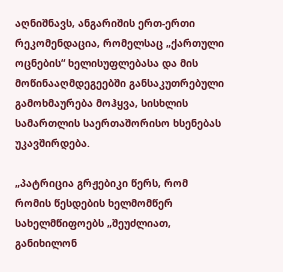აღნიშნავს, ანგარიშის ერთ-ერთი რეკომენდაცია, რომელსაც „ქართული ოცნების“ ხელისუფლებასა და მის მოწინააღმდეგეებში განსაკუთრებული გამოხმაურება მოჰყვა, სისხლის სამართლის საერთაშორისო ხსენებას უკავშირდება.

„პატრიცია გრჟებიკი წერს, რომ რომის წესდების ხელმომწერ სახელმწიფოებს „შეუძლიათ, განიხილონ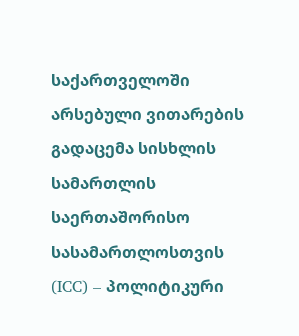საქართველოში არსებული ვითარების გადაცემა სისხლის სამართლის საერთაშორისო სასამართლოსთვის (ICC) – პოლიტიკური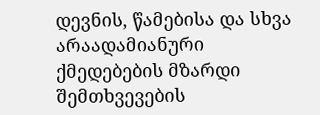დევნის, წამებისა და სხვა არაადამიანური ქმედებების მზარდი შემთხვევების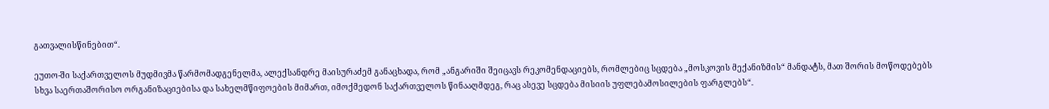გათვალისწინებით“.

ეუთო-ში საქართველოს მუდმივმა წარმომადგენელმა, ალექსანდრე მაისურაძემ განაცხადა, რომ „ანგარიში შეიცავს რეკომენდაციებს, რომლებიც სცდება „მოსკოვის მექანიზმის“ მანდატს, მათ შორის მოწოდებებს სხვა საერთაშორისო ორგანიზაციებისა და სახელმწიფოების მიმართ, იმოქმედონ საქართველოს წინააღმდეგ, რაც ასევე სცდება მისიის უფლებამოსილების ფარგლებს“.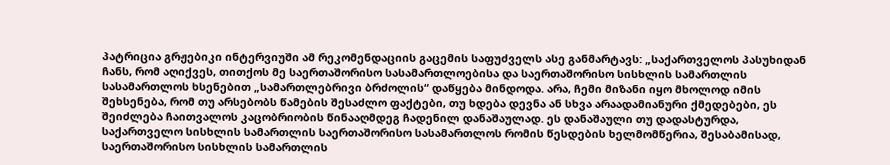პატრიცია გრჟებიკი ინტერვიუში ამ რეკომენდაციის გაცემის საფუძველს ასე განმარტავს: „საქართველოს პასუხიდან ჩანს, რომ აღიქვეს, თითქოს მე საერთაშორისო სასამართლოებისა და საერთაშორისო სისხლის სამართლის სასამართლოს ხსენებით „სამართლებრივი ბრძოლის“ დაწყება მინდოდა. არა, ჩემი მიზანი იყო მხოლოდ იმის შეხსენება, რომ თუ არსებობს წამების შესაძლო ფაქტები, თუ ხდება დევნა ან სხვა არაადამიანური ქმედებები, ეს შეიძლება ჩაითვალოს კაცობრიობის წინააღმდეგ ჩადენილ დანაშაულად. ეს დანაშაული თუ დადასტურდა, საქართველო სისხლის სამართლის საერთაშორისო სასამართლოს რომის წესდების ხელმომწერია, შესაბამისად, საერთაშორისო სისხლის სამართლის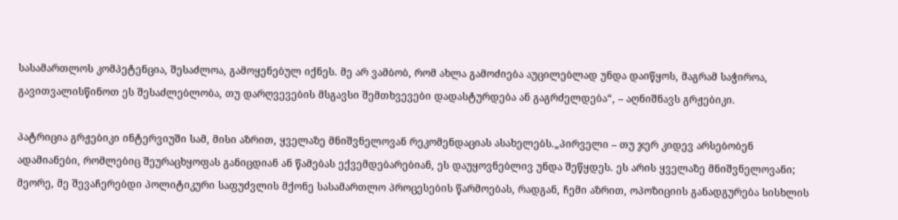სასამართლოს კომპეტენცია, შესაძლოა, გამოყენებულ იქნეს. მე არ ვამბობ, რომ ახლა გამოძიება აუცილებლად უნდა დაიწყოს, მაგრამ საჭიროა, გავითვალისწინოთ ეს შესაძლებლობა, თუ დარღვევების მსგავსი შემთხვევები დადასტურდება ან გაგრძელდება“, – აღნიშნავს გრჟებიკი.

პატრიცია გრჟებიკი ინტერვიუში სამ, მისი აზრით, ყველაზე მნიშვნელოვან რეკომენდაციას ასახელებს.„პირველი – თუ ჯერ კიდევ არსებობენ ადამიანები, რომლებიც შეურაცხყოფას განიცდიან ან წამებას ექვემდებარებიან, ეს დაუყოვნებლივ უნდა შეწყდეს. ეს არის ყველაზე მნიშვნელოვანი; მეორე, მე შევაჩერებდი პოლიტიკური საფუძვლის მქონე სასამართლო პროცესების წარმოებას, რადგან, ჩემი აზრით, ოპოზიციის განადგურება სისხლის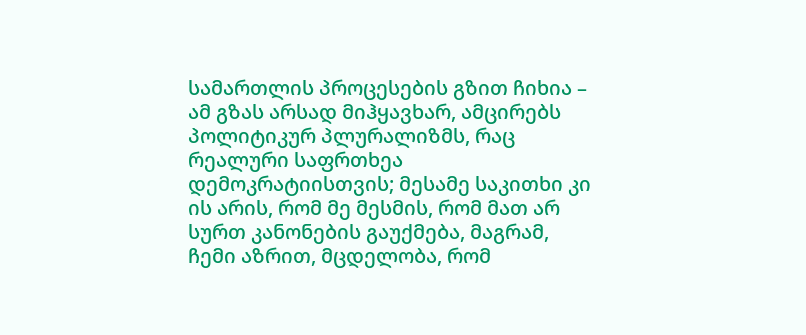სამართლის პროცესების გზით ჩიხია – ამ გზას არსად მიჰყავხარ, ამცირებს პოლიტიკურ პლურალიზმს, რაც რეალური საფრთხეა დემოკრატიისთვის; მესამე საკითხი კი ის არის, რომ მე მესმის, რომ მათ არ სურთ კანონების გაუქმება, მაგრამ, ჩემი აზრით, მცდელობა, რომ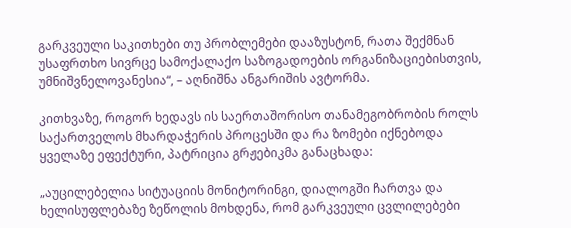გარკვეული საკითხები თუ პრობლემები დააზუსტონ, რათა შექმნან უსაფრთხო სივრცე სამოქალაქო საზოგადოების ორგანიზაციებისთვის, უმნიშვნელოვანესია“, – აღნიშნა ანგარიშის ავტორმა.

კითხვაზე, როგორ ხედავს ის საერთაშორისო თანამეგობრობის როლს საქართველოს მხარდაჭერის პროცესში და რა ზომები იქნებოდა ყველაზე ეფექტური, პატრიცია გრჟებიკმა განაცხადა:

„აუცილებელია სიტუაციის მონიტორინგი, დიალოგში ჩართვა და ხელისუფლებაზე ზეწოლის მოხდენა, რომ გარკვეული ცვლილებები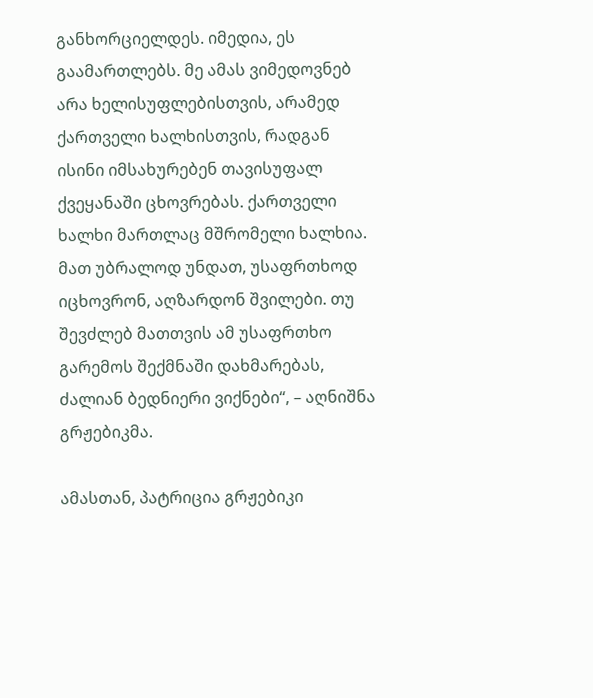განხორციელდეს. იმედია, ეს გაამართლებს. მე ამას ვიმედოვნებ არა ხელისუფლებისთვის, არამედ ქართველი ხალხისთვის, რადგან ისინი იმსახურებენ თავისუფალ ქვეყანაში ცხოვრებას. ქართველი ხალხი მართლაც მშრომელი ხალხია. მათ უბრალოდ უნდათ, უსაფრთხოდ იცხოვრონ, აღზარდონ შვილები. თუ შევძლებ მათთვის ამ უსაფრთხო გარემოს შექმნაში დახმარებას, ძალიან ბედნიერი ვიქნები“, – აღნიშნა გრჟებიკმა.

ამასთან, პატრიცია გრჟებიკი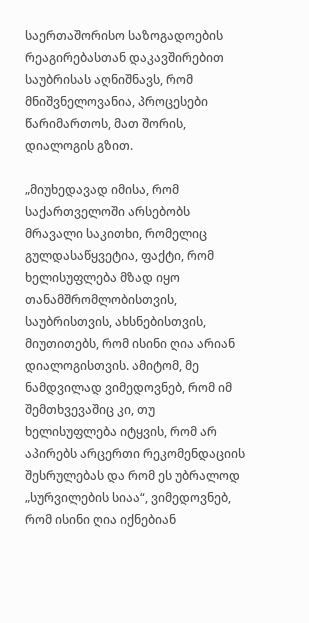საერთაშორისო საზოგადოების რეაგირებასთან დაკავშირებით საუბრისას აღნიშნავს, რომ მნიშვნელოვანია, პროცესები წარიმართოს, მათ შორის, დიალოგის გზით.

„მიუხედავად იმისა, რომ საქართველოში არსებობს მრავალი საკითხი, რომელიც გულდასაწყვეტია, ფაქტი, რომ ხელისუფლება მზად იყო თანამშრომლობისთვის, საუბრისთვის, ახსნებისთვის, მიუთითებს, რომ ისინი ღია არიან დიალოგისთვის. ამიტომ, მე ნამდვილად ვიმედოვნებ, რომ იმ შემთხვევაშიც კი, თუ ხელისუფლება იტყვის, რომ არ აპირებს არცერთი რეკომენდაციის შესრულებას და რომ ეს უბრალოდ „სურვილების სიაა“, ვიმედოვნებ, რომ ისინი ღია იქნებიან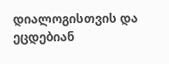დიალოგისთვის და ეცდებიან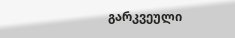გარკვეული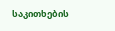საკითხების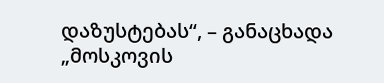დაზუსტებას“, – განაცხადა „მოსკოვის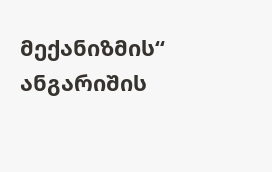მექანიზმის“ ანგარიშის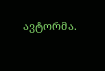ავტორმა.